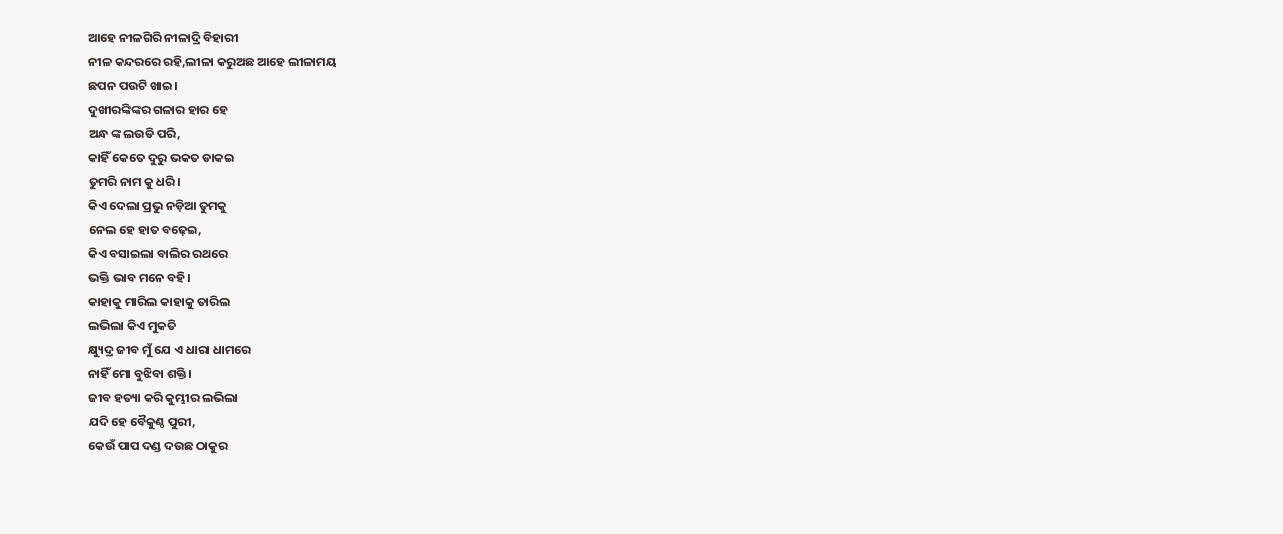ଆହେ ନୀଳଗିରି ନୀଳାଦ୍ରି ବିହାରୀ
ନୀଳ କନ୍ଦରରେ ରହି,ଲୀଳା କରୁଅଛ ଆହେ ଲୀଳାମୟ
ଛପନ ପଉଟି ଖାଇ।
ଦୁଖୀରଙ୍କିଙ୍କର ଗଳାର ହାର ହେ
ଅନ୍ଧ ଙ୍କ ଲଉଡି ପରି,
କାହିଁ କେତେ ଦୁରୁ ଭକତ ଡାକଇ
ତୁମରି ନାମ କୁ ଧରି।
କିଏ ଦେଲା ପ୍ରଭୁ ନଡ଼ିଆ ତୁମକୁ
ନେଲ ହେ ହାତ ବଢ଼େଇ,
କିଏ ବସାଇଲା ବାଲିର ରଥରେ
ଭକ୍ତି ଭାବ ମନେ ବହି।
କାହାକୁ ମାରିଲ କାହାକୁ ତାରିଲ
ଲଭିଲା କିଏ ମୁକତି
କ୍ଷ୍ୟୁଦ୍ର ଜୀବ ମୁଁ ଯେ ଏ ଧାରା ଧାମରେ
ନାହିଁ ମୋ ବୁଝିବା ଶକ୍ତି।
ଜୀବ ହତ୍ୟା କରି କୁମ୍ଭୀର ଲଭିଲା
ଯଦି ହେ ବୈକୁଣ୍ଠ ପୁରୀ,
କେଉଁ ପାପ ଦଣ୍ଡ ଦଉଛ ଠାକୁର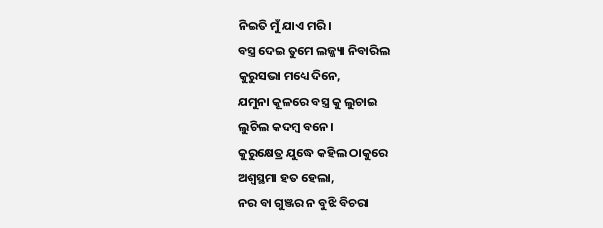ନିଇତି ମୁଁ ଯାଏ ମରି।
ବସ୍ତ୍ର ଦେଇ ତୁମେ ଲଜ୍ଜ୍ୟା ନିବାରିଲ
କୁରୁସଭା ମଧ୍ୟେ ଦିନେ,
ଯମୁନା କୂଳରେ ବସ୍ତ୍ର କୁ ଲୁଚାଇ
ଲୁଚିଲ କଦମ୍ବ ବନେ।
କୁରୁକ୍ଷେତ୍ର ଯୁଦ୍ଧେ କହିଲ ଠାକୁରେ
ଅଶ୍ୱସ୍ଥମା ହତ ହେଲା,
ନର ବା ଗୁଞ୍ଜର ନ ବୁଝି ବିଚରା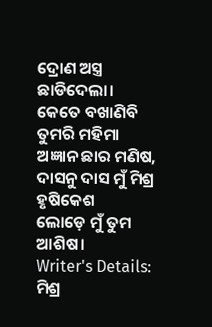ଦ୍ରୋଣ ଅସ୍ତ୍ର ଛାଡିଦେଲା।
କେତେ ବଖାଣିବି ତୁମରି ମହିମା
ଅଜ୍ଞାନ ଛାର ମଣିଷ,
ଦାସନୁ ଦାସ ମୁଁ ମିଶ୍ର ହୃଷିକେଶ
ଲୋଡ଼େ ମୁଁ ତୁମ ଆଶିଷ।
Writer's Details: ମିଶ୍ର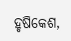ହୃଷିକେଶ,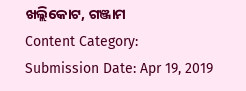ଖଲ୍ଲିକୋଟ, ଗଞ୍ଜାମ
Content Category:
Submission Date: Apr 19, 2019